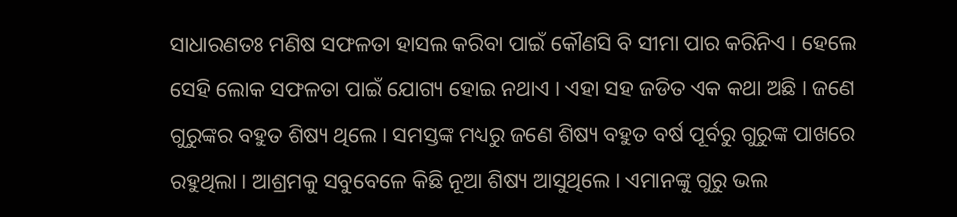ସାଧାରଣତଃ ମଣିଷ ସଫଳତା ହାସଲ କରିବା ପାଇଁ କୌଣସି ବି ସୀମା ପାର କରିନିଏ । ହେଲେ ସେହି ଲୋକ ସଫଳତା ପାଇଁ ଯୋଗ୍ୟ ହୋଇ ନଥାଏ । ଏହା ସହ ଜଡିତ ଏକ କଥା ଅଛି । ଜଣେ ଗୁରୁଙ୍କର ବହୁତ ଶିଷ୍ୟ ଥିଲେ । ସମସ୍ତଙ୍କ ମଧ୍ୟରୁ ଜଣେ ଶିଷ୍ୟ ବହୁତ ବର୍ଷ ପୂର୍ବରୁ ଗୁରୁଙ୍କ ପାଖରେ ରହୁଥିଲା । ଆଶ୍ରମକୁ ସବୁବେଳେ କିଛି ନୂଆ ଶିଷ୍ୟ ଆସୁଥିଲେ । ଏମାନଙ୍କୁ ଗୁରୁ ଭଲ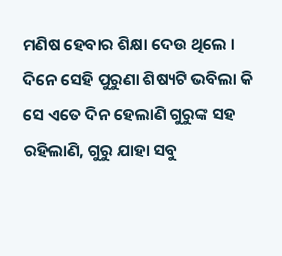ମଣିଷ ହେବାର ଶିକ୍ଷା ଦେଉ ଥିଲେ ।
ଦିନେ ସେହି ପୁରୁଣା ଶିଷ୍ୟଟି ଭବିଲା କି ସେ ଏତେ ଦିନ ହେଲାଣି ଗୁରୁଙ୍କ ସହ ରହିଲାଣି, ଗୁରୁ ଯାହା ସବୁ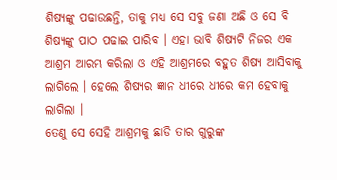ଶିଷ୍ୟଙ୍କୁ ପଢାଉଛନ୍ତି, ତାକୁ ମଧ୍ୟ ସେ ସବୁ ଜଣା ଅଛି ଓ ସେ ବି ଶିଷ୍ୟଙ୍କୁ ପାଠ ପଢାଇ ପାରିବ । ଏହା ଭାବି ଶିଷ୍ୟଟି ନିଜର ଏକ ଆଶ୍ରମ ଆରମ୍ଭ କରିଲା ଓ ଏହି ଆଶ୍ରମରେ ବହୁତ ଶିଷ୍ୟ ଆସିବାକୁ ଲାଗିଲେ । ହେଲେ ଶିଷ୍ୟର ଜ୍ଞାନ ଧୀରେ ଧୀରେ କମ ହେବାକୁ ଲାଗିଲା ।
ତେଣୁ ସେ ସେହି ଆଶ୍ରମକୁ ଛାଡି ତାର ଗୁରୁଙ୍କ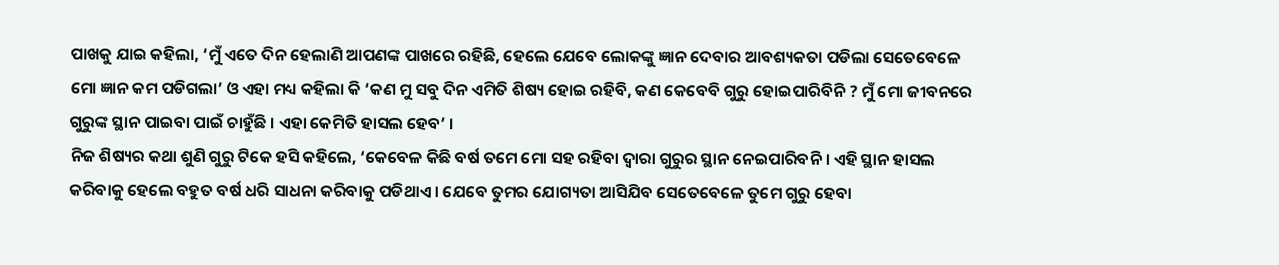ପାଖକୁ ଯାଇ କହିଲା, ‘ମୁଁ ଏତେ ଦିନ ହେଲାଣି ଆପଣଙ୍କ ପାଖରେ ରହିଛି, ହେଲେ ଯେବେ ଲୋକଙ୍କୁ ଜ୍ଞାନ ଦେବାର ଆବଶ୍ୟକତା ପଡିଲା ସେତେବେଳେ ମୋ ଜ୍ଞାନ କମ ପଡିଗଲା’ ଓ ଏହା ମଧ୍ୟ କହିଲା କି ‘କଣ ମୁ ସବୁ ଦିନ ଏମିତି ଶିଷ୍ୟ ହୋଇ ରହିବି, କଣ କେବେବି ଗୁରୁ ହୋଇପାରିବିନି ? ମୁଁ ମୋ ଜୀବନରେ ଗୁରୁଙ୍କ ସ୍ଥାନ ପାଇବା ପାଇଁ ଚାହୁଁଛି । ଏହା କେମିତି ହାସଲ ହେବ’ ।
ନିଜ ଶିଷ୍ୟର କଥା ଶୁଣି ଗୁରୁ ଟିକେ ହସି କହିଲେ, ‘କେବେଳ କିଛି ବର୍ଷ ତମେ ମୋ ସହ ରହିବା ଦ୍ଵାରା ଗୁରୁର ସ୍ଥାନ ନେଇପାରିବନି । ଏହି ସ୍ଥାନ ହାସଲ କରିବାକୁ ହେଲେ ବହୁତ ବର୍ଷ ଧରି ସାଧନା କରିବାକୁ ପଡିଥାଏ । ଯେବେ ତୁମର ଯୋଗ୍ୟତା ଆସିଯିବ ସେତେବେଳେ ତୁମେ ଗୁରୁ ହେବା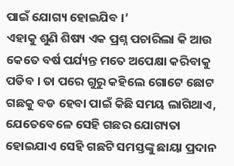ପାଇଁ ଯୋଗ୍ୟ ହୋଇଯିବ ।’
ଏହାକୁ ଶୁଣି ଶିଷ୍ୟ ଏକ ପ୍ରଶ୍ନ ପଚାରିଲା କି ଆଉ କେତେ ବର୍ଷ ପର୍ଯ୍ୟନ୍ତ ମତେ ଅପେକ୍ଷା କରିବାକୁ ପଡିବ । ତା ପରେ ଗୁରୁ କହିଲେ ଗୋଟେ ଛୋଟ ଗଛକୁ ବଡ ହେବା ପାଇଁ କିଛି ସମୟ ଲାଗିଥାଏ, ଯେତେବେଳେ ସେହି ଗଛର ଯୋଗ୍ୟତା ହୋଇଯାଏ ସେହି ଗଛଟି ସମସ୍ତଙ୍କୁ ଛାୟା ପ୍ରଦାନ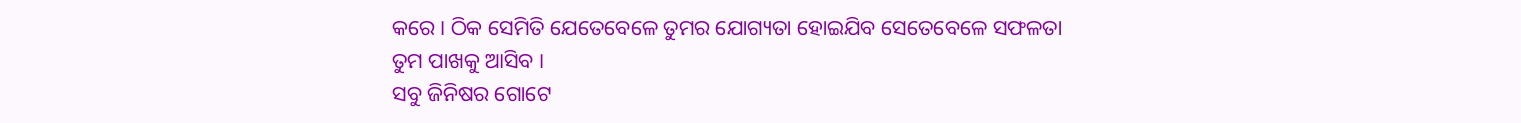କରେ । ଠିକ ସେମିତି ଯେତେବେଳେ ତୁମର ଯୋଗ୍ୟତା ହୋଇଯିବ ସେତେବେଳେ ସଫଳତା ତୁମ ପାଖକୁ ଆସିବ ।
ସବୁ ଜିନିଷର ଗୋଟେ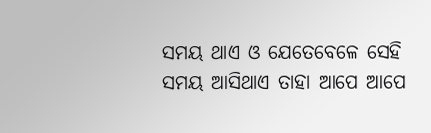ସମୟ ଥାଏ ଓ ଯେତେବେଳେ ସେହି ସମୟ ଆସିଥାଏ ତାହା ଆପେ ଆପେ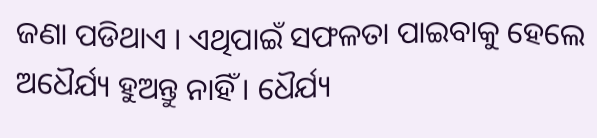ଜଣା ପଡିଥାଏ । ଏଥିପାଇଁ ସଫଳତା ପାଇବାକୁ ହେଲେ ଅଧୈର୍ଯ୍ୟ ହୁଅନ୍ତୁ ନାହିଁ । ଧୈର୍ଯ୍ୟ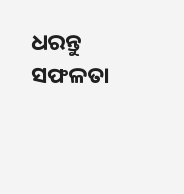ଧରନ୍ତୁ ସଫଳତା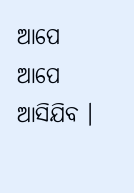ଆପେ ଆପେ ଆସିଯିବ ।